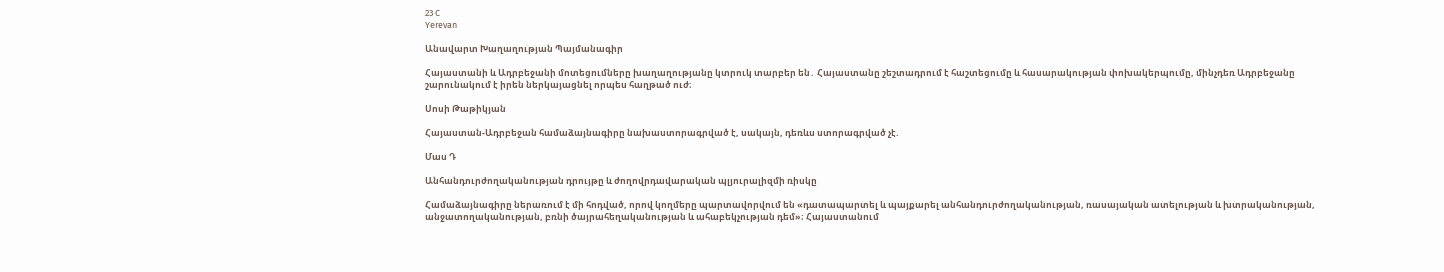23 C
Yerevan

Անավարտ Խաղաղության Պայմանագիր

Հայաստանի և Ադրբեջանի մոտեցումները խաղաղությանը կտրուկ տարբեր են․ Հայաստանը շեշտադրում է հաշտեցումը և հասարակության փոխակերպումը, մինչդեռ Ադրբեջանը շարունակում է իրեն ներկայացնել որպես հաղթած ուժ։

Սոսի Թաթիկյան

Հայաստան-Ադրբեջան համաձայնագիրը նախաստորագրված է, սակայն, դեռևս ստորագրված չէ.

Մաս Դ

Անհանդուրժողականության դրույթը և ժողովրդավարական պլյուրալիզմի ռիսկը

Համաձայնագիրը ներառում է մի հոդված, որով կողմերը պարտավորվում են «դատապարտել և պայքարել անհանդուրժողականության, ռասայական ատելության և խտրականության, անջատողականության, բռնի ծայրահեղականության և ահաբեկչության դեմ»։ Հայաստանում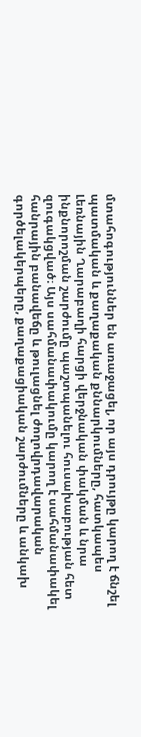մտահոգություններ են առաջացել, որ այս դրույթը կարող է ճնշել պատմական և քաղաքական քննարկումները, հատկապես Լեռնային Ղարաբաղի հարցի վերջնական փակման և նրա ինքնորոշման շարժումը պաշտպանելու հուսախաբության հետ զուգակցված։ Այս սահմանափակումը կարող է սահմանափակել հանրային բանավեճը և թուլացնել ժողովրդավարական գործելակերպերը, քաղաքացիական շարժումները և անկախ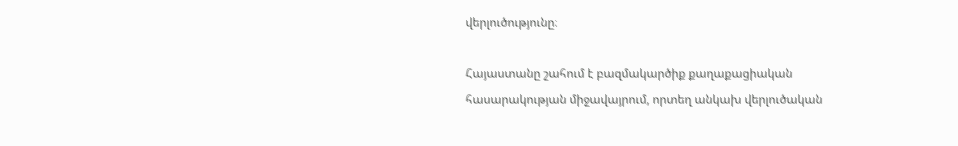վերլուծությունը։

Հայաստանը շահում է բազմակարծիք քաղաքացիական հասարակության միջավայրում, որտեղ անկախ վերլուծական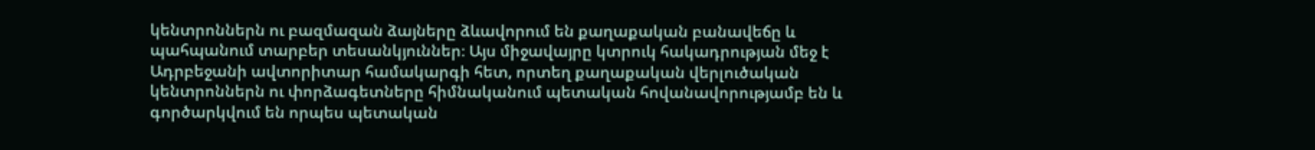կենտրոններն ու բազմազան ձայները ձևավորում են քաղաքական բանավեճը և պահպանում տարբեր տեսանկյուններ։ Այս միջավայրը կտրուկ հակադրության մեջ է Ադրբեջանի ավտորիտար համակարգի հետ, որտեղ քաղաքական վերլուծական կենտրոններն ու փորձագետները հիմնականում պետական հովանավորությամբ են և գործարկվում են որպես պետական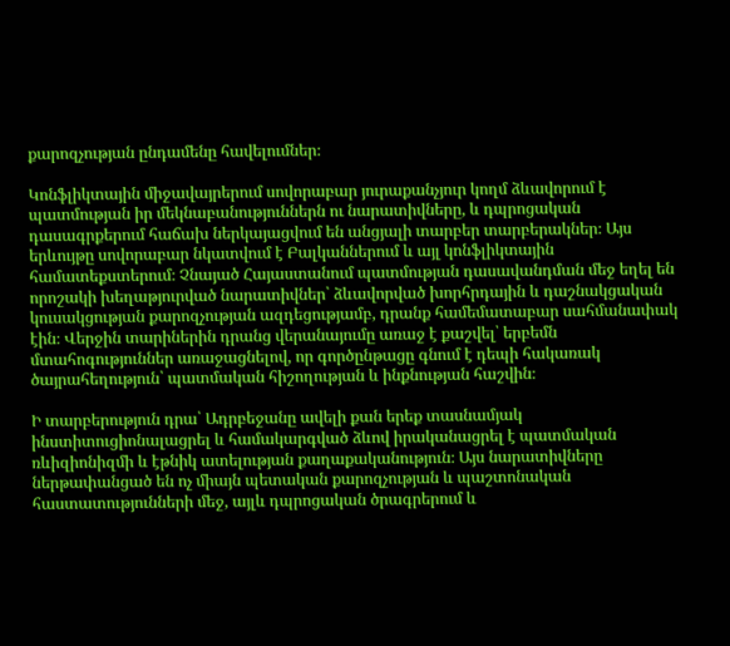քարոզչության ընդամենը հավելումներ։

Կոնֆլիկտային միջավայրերում սովորաբար յուրաքանչյուր կողմ ձևավորում է պատմության իր մեկնաբանություններն ու նարատիվները, և դպրոցական դասագրքերում հաճախ ներկայացվում են անցյալի տարբեր տարբերակներ։ Այս երևույթը սովորաբար նկատվում է Բալկաններում և այլ կոնֆլիկտային համատեքստերում։ Չնայած Հայաստանում պատմության դասավանդման մեջ եղել են որոշակի խեղաթյուրված նարատիվներ՝ ձևավորված խորհրդային և դաշնակցական կուսակցության քարոզչության ազդեցությամբ, դրանք համեմատաբար սահմանափակ էին։ Վերջին տարիներին դրանց վերանայումը առաջ է քաշվել՝ երբեմն մտահոգություններ առաջացնելով, որ գործընթացը գնում է դեպի հակառակ ծայրահեղություն՝ պատմական հիշողության և ինքնության հաշվին։

Ի տարբերություն դրա՝ Ադրբեջանը ավելի քան երեք տասնամյակ ինստիտուցիոնալացրել և համակարգված ձևով իրականացրել է պատմական ռևիզիոնիզմի և էթնիկ ատելության քաղաքականություն։ Այս նարատիվները ներթափանցած են ոչ միայն պետական քարոզչության և պաշտոնական հաստատությունների մեջ, այլև դպրոցական ծրագրերում և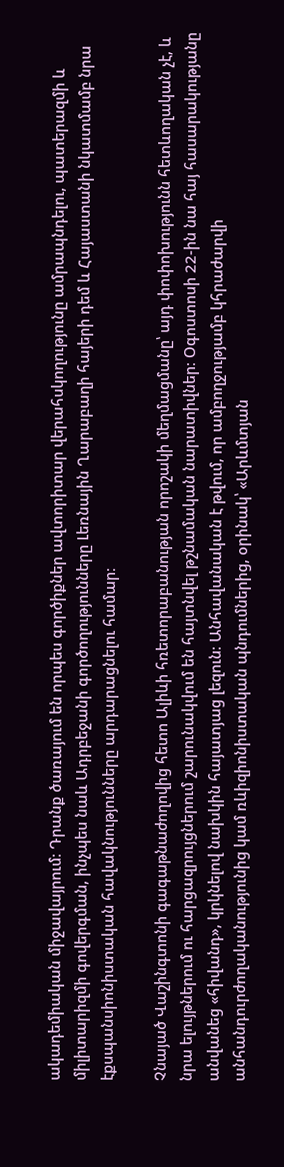ակադեմիական միջավայրում։ Դրանք ծառայում են որպես գործիքներ ավտորիտար վերահսկողությունը ամրապնդելու, պատերազմի և միլիտարիզմի գովերգման, ինչպես նաև Ադրբեջանի գործողությունները Լեռնային Ղարաբաղի հայերի դեմ և Հայաստանի նկատմամբ նրա էքսպանսիոնիստական հավակնությունները արդարացնելու համար։

Չնայած Վաշինգտոնի գագաթնաժողովից հետո Ալիևի հռետորաբանության որոշակի մեղմացմանը՝ այդ փոփոխությունն հետևողական չէ, և նրա ելույթներում ու հարցազրույցներում շարունակվում են հայտնվել թշնամական նարատիվներ։ Օգոստոսի 22-ին նա հայ հասարակությանը անվանեց «հիվանդ», կրկնելով նախկին հայատյաց լեզուն։ Անհավանական է թվում, որ ամբողջությամբ կհրաժարվի անհանդուրժողականությունից կամ ռևիզիոնիստական պնդումներից, օրինակ՝ «Արևմտյան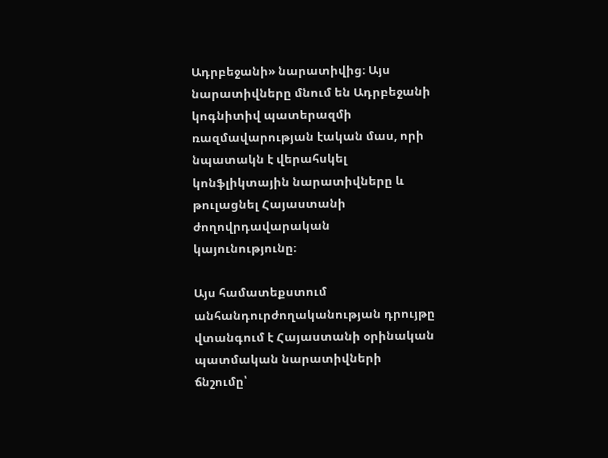Ադրբեջանի» նարատիվից։ Այս նարատիվները մնում են Ադրբեջանի կոգնիտիվ պատերազմի ռազմավարության էական մաս, որի նպատակն է վերահսկել կոնֆլիկտային նարատիվները և թուլացնել Հայաստանի ժողովրդավարական կայունությունը։

Այս համատեքստում անհանդուրժողականության դրույթը վտանգում է Հայաստանի օրինական պատմական նարատիվների ճնշումը՝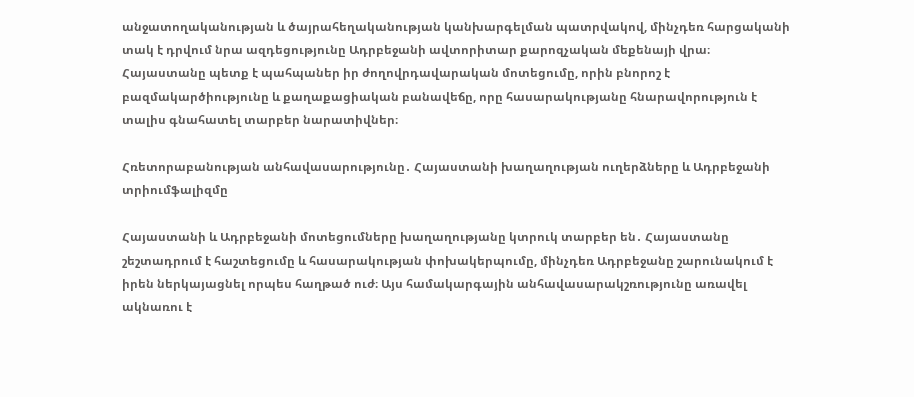անջատողականության և ծայրահեղականության կանխարգելման պատրվակով, մինչդեռ հարցականի տակ է դրվում նրա ազդեցությունը Ադրբեջանի ավտորիտար քարոզչական մեքենայի վրա։ Հայաստանը պետք է պահպաներ իր ժողովրդավարական մոտեցումը, որին բնորոշ է բազմակարծիությունը և քաղաքացիական բանավեճը, որը հասարակությանը հնարավորություն է տալիս գնահատել տարբեր նարատիվներ։

Հռետորաբանության անհավասարությունը․ Հայաստանի խաղաղության ուղերձները և Ադրբեջանի տրիումֆալիզմը

Հայաստանի և Ադրբեջանի մոտեցումները խաղաղությանը կտրուկ տարբեր են․ Հայաստանը շեշտադրում է հաշտեցումը և հասարակության փոխակերպումը, մինչդեռ Ադրբեջանը շարունակում է իրեն ներկայացնել որպես հաղթած ուժ։ Այս համակարգային անհավասարակշռությունը առավել ակնառու է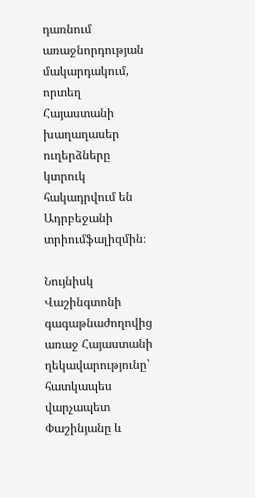դառնում առաջնորդության մակարդակում, որտեղ Հայաստանի խաղաղասեր ուղերձները կտրուկ հակադրվում են Ադրբեջանի տրիումֆալիզմին։

Նույնիսկ Վաշինգտոնի գագաթնաժողովից առաջ Հայաստանի ղեկավարությունը՝ հատկապես վարչապետ Փաշինյանը և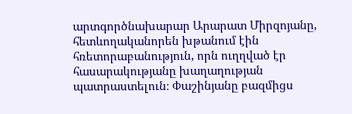արտգործնախարար Արարատ Միրզոյանը, հետևողականորեն խթանում էին հռետորաբանություն, որն ուղղված էր հասարակությանը խաղաղության պատրաստելուն։ Փաշինյանը բազմիցս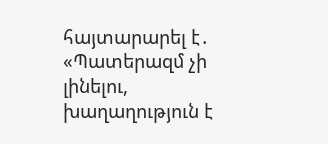հայտարարել է․ «Պատերազմ չի լինելու, խաղաղություն է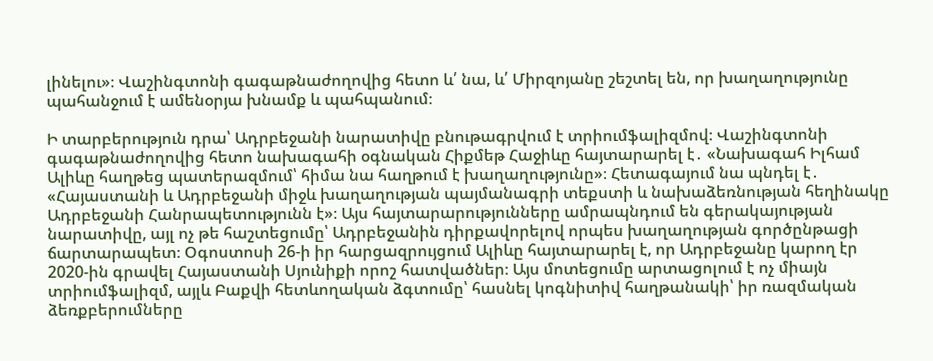լինելու»։ Վաշինգտոնի գագաթնաժողովից հետո և՛ նա, և՛ Միրզոյանը շեշտել են, որ խաղաղությունը պահանջում է ամենօրյա խնամք և պահպանում։

Ի տարբերություն դրա՝ Ադրբեջանի նարատիվը բնութագրվում է տրիումֆալիզմով։ Վաշինգտոնի գագաթնաժողովից հետո նախագահի օգնական Հիքմեթ Հաջիևը հայտարարել է․ «Նախագահ Իլհամ Ալիևը հաղթեց պատերազմում՝ հիմա նա հաղթում է խաղաղությունը»։ Հետագայում նա պնդել է․ «Հայաստանի և Ադրբեջանի միջև խաղաղության պայմանագրի տեքստի և նախաձեռնության հեղինակը Ադրբեջանի Հանրապետությունն է»։ Այս հայտարարությունները ամրապնդում են գերակայության նարատիվը, այլ ոչ թե հաշտեցումը՝ Ադրբեջանին դիրքավորելով որպես խաղաղության գործընթացի ճարտարապետ։ Օգոստոսի 26‑ի իր հարցազրույցում Ալիևը հայտարարել է, որ Ադրբեջանը կարող էր 2020-ին գրավել Հայաստանի Սյունիքի որոշ հատվածներ։ Այս մոտեցումը արտացոլում է ոչ միայն տրիումֆալիզմ, այլև Բաքվի հետևողական ձգտումը՝ հասնել կոգնիտիվ հաղթանակի՝ իր ռազմական ձեռքբերումները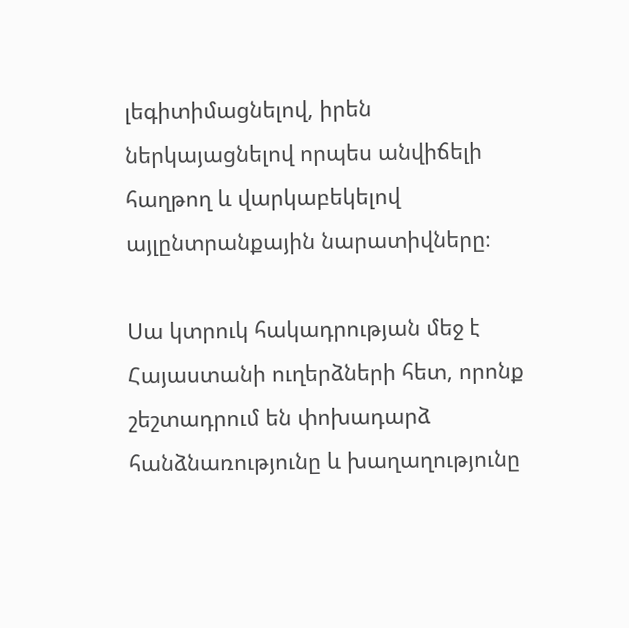լեգիտիմացնելով, իրեն ներկայացնելով որպես անվիճելի հաղթող և վարկաբեկելով այլընտրանքային նարատիվները։

Սա կտրուկ հակադրության մեջ է Հայաստանի ուղերձների հետ, որոնք շեշտադրում են փոխադարձ հանձնառությունը և խաղաղությունը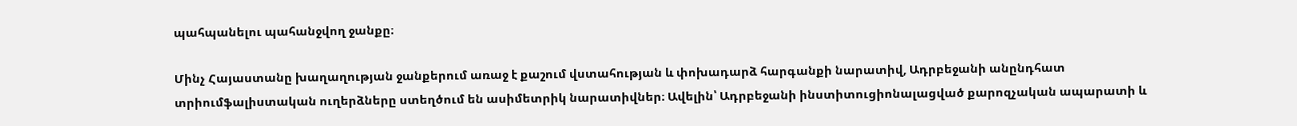պահպանելու պահանջվող ջանքը։

Մինչ Հայաստանը խաղաղության ջանքերում առաջ է քաշում վստահության և փոխադարձ հարգանքի նարատիվ, Ադրբեջանի անընդհատ տրիումֆալիստական ուղերձները ստեղծում են ասիմետրիկ նարատիվներ։ Ավելին՝ Ադրբեջանի ինստիտուցիոնալացված քարոզչական ապարատի և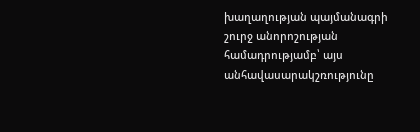խաղաղության պայմանագրի շուրջ անորոշության համադրությամբ՝ այս անհավասարակշռությունը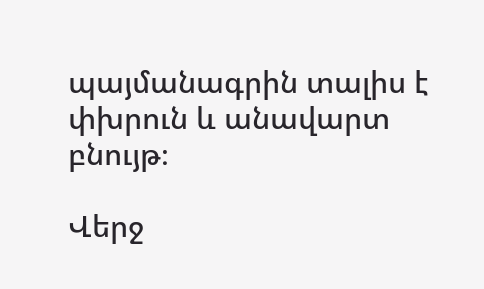պայմանագրին տալիս է փխրուն և անավարտ բնույթ։

Վերջ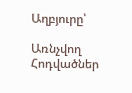Աղբյուրը՝

Առնչվող Հոդվածներ